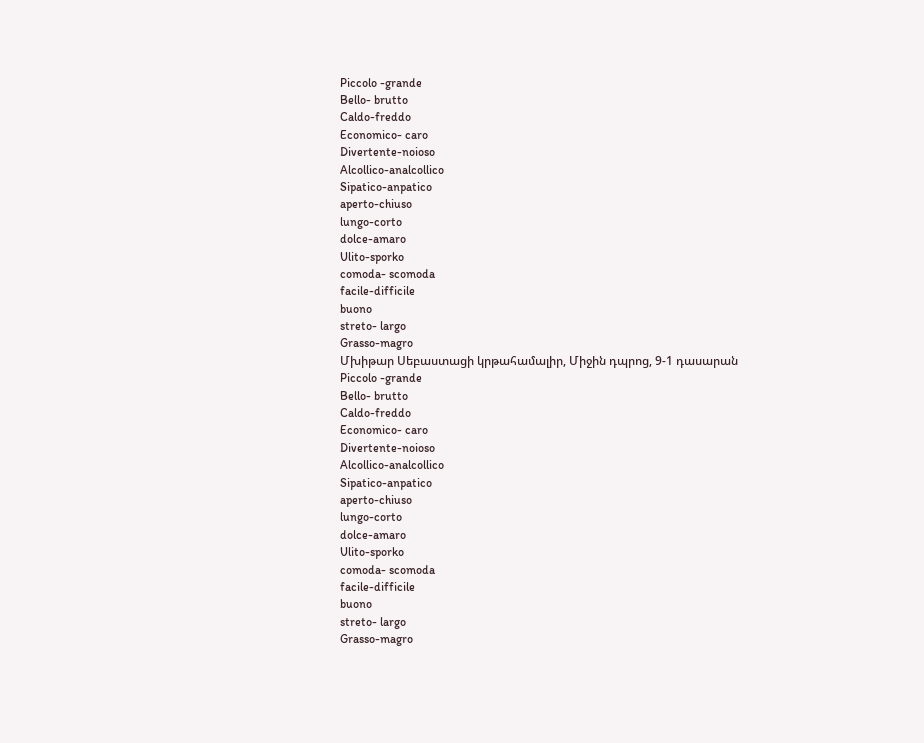Piccolo -grande
Bello- brutto
Caldo-freddo
Economico- caro
Divertente-noioso
Alcollico-analcollico
Sipatico-anpatico
aperto-chiuso
lungo-corto
dolce-amaro
Ulito-sporko
comoda- scomoda
facile-difficile
buono
streto- largo
Grasso-magro
Մխիթար Սեբաստացի կրթահամալիր, Միջին դպրոց, 9-1 դասարան
Piccolo -grande
Bello- brutto
Caldo-freddo
Economico- caro
Divertente-noioso
Alcollico-analcollico
Sipatico-anpatico
aperto-chiuso
lungo-corto
dolce-amaro
Ulito-sporko
comoda- scomoda
facile-difficile
buono
streto- largo
Grasso-magro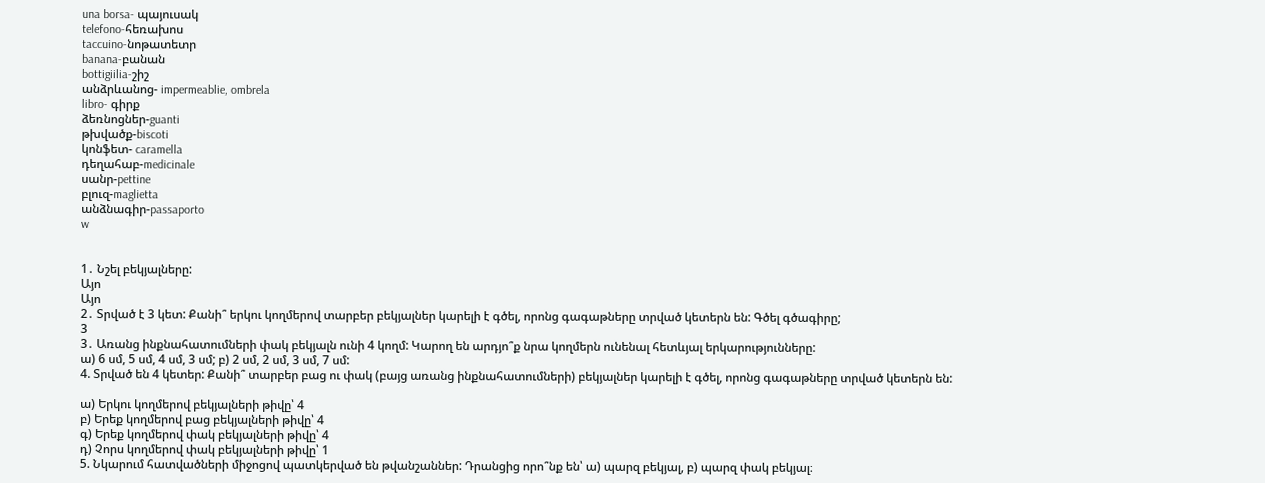una borsa- պայուսակ
telefono-հեռախոս
taccuino-նոթատետր
banana-բանան
bottigiilia-շիշ
անձրևանոց- impermeablie, ombrela
libro- գիրք
ձեռնոցներ-guanti
թխվածք-biscoti
կոնֆետ- caramella
դեղահաբ-medicinale
սանր-pettine
բլուզ-maglietta
անձնագիր-passaporto
w


1․ Նշել բեկյալները:
Այո
Այո
2․ Տրված է 3 կետ: Քանի՞ երկու կողմերով տարբեր բեկյալներ կարելի է գծել, որոնց գագաթները տրված կետերն են: Գծել գծագիրը;
3
3․ Առանց ինքնահատումների փակ բեկյալն ունի 4 կողմ: Կարող են արդյո՞ք նրա կողմերն ունենալ հետևյալ երկարությունները:
ա) 6 սմ, 5 սմ, 4 սմ, 3 սմ; բ) 2 սմ, 2 սմ, 3 սմ, 7 սմ:
4. Տրված են 4 կետեր: Քանի՞ տարբեր բաց ու փակ (բայց առանց ինքնահատումների) բեկյալներ կարելի է գծել, որոնց գագաթները տրված կետերն են:

ա) Երկու կողմերով բեկյալների թիվը՝ 4
բ) Երեք կողմերով բաց բեկյալների թիվը՝ 4
գ) Երեք կողմերով փակ բեկյալների թիվը՝ 4
դ) Չորս կողմերով փակ բեկյալների թիվը՝ 1
5. Նկարում հատվածների միջոցով պատկերված են թվանշաններ: Դրանցից որո՞նք են՝ ա) պարզ բեկյալ, բ) պարզ փակ բեկյալ։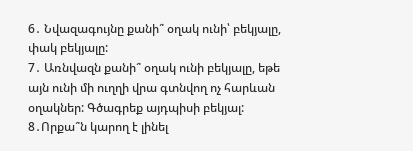6․ Նվազագույնը քանի՞ օղակ ունի՝ բեկյալը, փակ բեկյալը:
7․ Առնվազն քանի՞ օղակ ունի բեկյալը, եթե այն ունի մի ուղղի վրա գտնվող ոչ հարևան օղակներ: Գծագրեք այդպիսի բեկյալ:
8․Որքա՞ն կարող է լինել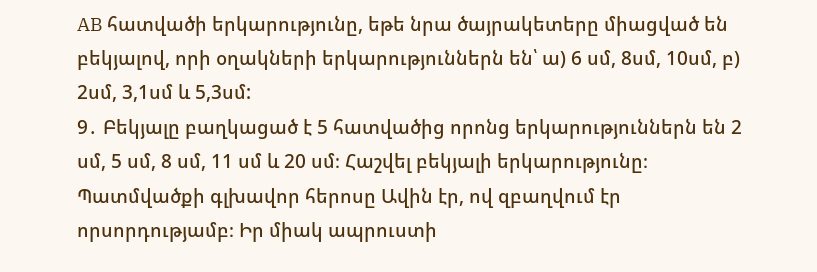AB հատվածի երկարությունը, եթե նրա ծայրակետերը միացված են բեկյալով, որի օղակների երկարություններն են՝ ա) 6 սմ, 8սմ, 10սմ, բ) 2սմ, 3,1սմ և 5,3սմ:
9․ Բեկյալը բաղկացած է 5 հատվածից որոնց երկարություններն են 2 սմ, 5 սմ, 8 սմ, 11 սմ և 20 սմ։ Հաշվել բեկյալի երկարությունը։
Պատմվածքի գլխավոր հերոսը Ավին էր, ով զբաղվում էր որսորդությամբ։ Իր միակ ապրուստի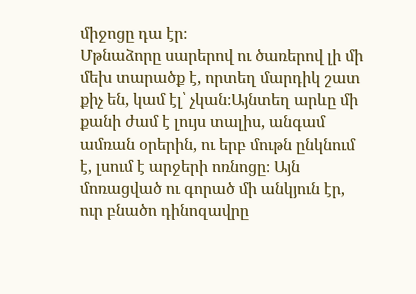միջոցը դա էր։
Մթնաձորը սարերով ու ծառերով լի մի մեխ տարածք է, որտեղ մարդիկ շատ քիչ են, կամ էլ՝ չկան։Այնտեղ արևը մի քանի ժամ է լույս տալիս, անգամ ամռան օրերին, ու երբ մութն ընկնում է, լսում է արջերի ոռնոցը։ Այն մոռացված ու գորած մի անկյուն էր, ուր բնածո դինոզավրը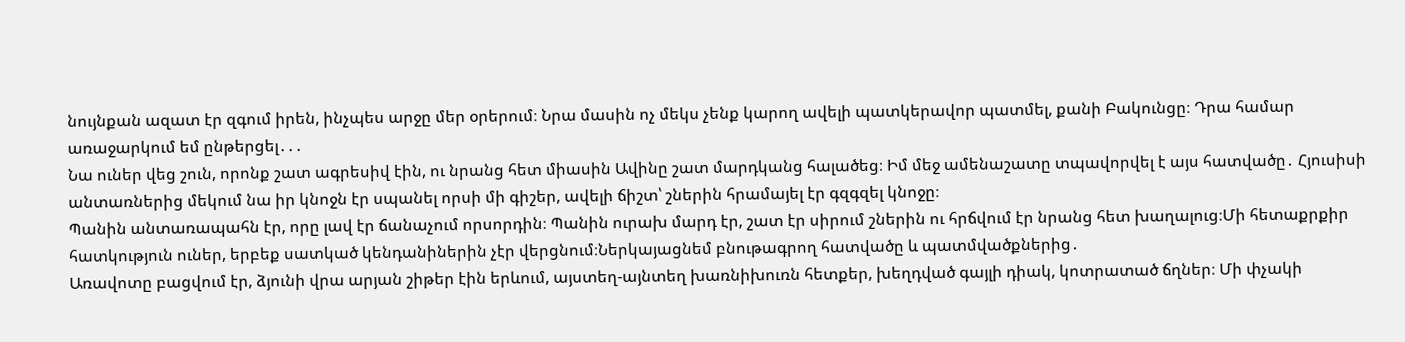նույնքան ազատ էր զգում իրեն, ինչպես արջը մեր օրերում։ Նրա մասին ոչ մեկս չենք կարող ավելի պատկերավոր պատմել, քանի Բակունցը։ Դրա համար առաջարկում եմ ընթերցել․․․
Նա ուներ վեց շուն, որոնք շատ ագրեսիվ էին, ու նրանց հետ միասին Ավինը շատ մարդկանց հալածեց։ Իմ մեջ ամենաշատը տպավորվել է այս հատվածը․ Հյուսիսի անտառներից մեկում նա իր կնոջն էր սպանել որսի մի գիշեր, ավելի ճիշտ՝ շներին հրամայել էր գզգզել կնոջը։
Պանին անտառապահն էր, որը լավ էր ճանաչում որսորդին։ Պանին ուրախ մարդ էր, շատ էր սիրում շներին ու հրճվում էր նրանց հետ խաղալուց։Մի հետաքրքիր հատկություն ուներ, երբեք սատկած կենդանիներին չէր վերցնում։Ներկայացնեմ բնութագրող հատվածը և պատմվածքներից․
Առավոտը բացվում էր, ձյունի վրա արյան շիթեր էին երևում, այստեղ-այնտեղ խառնիխուռն հետքեր, խեղդված գայլի դիակ, կոտրատած ճղներ։ Մի փչակի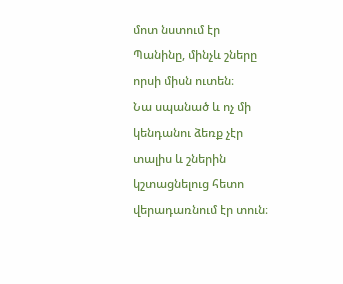մոտ նստում էր Պանինը, մինչև շները որսի միսն ուտեն։
Նա սպանած և ոչ մի կենդանու ձեռք չէր տալիս և շներին կշտացնելուց հետո վերադառնում էր տուն։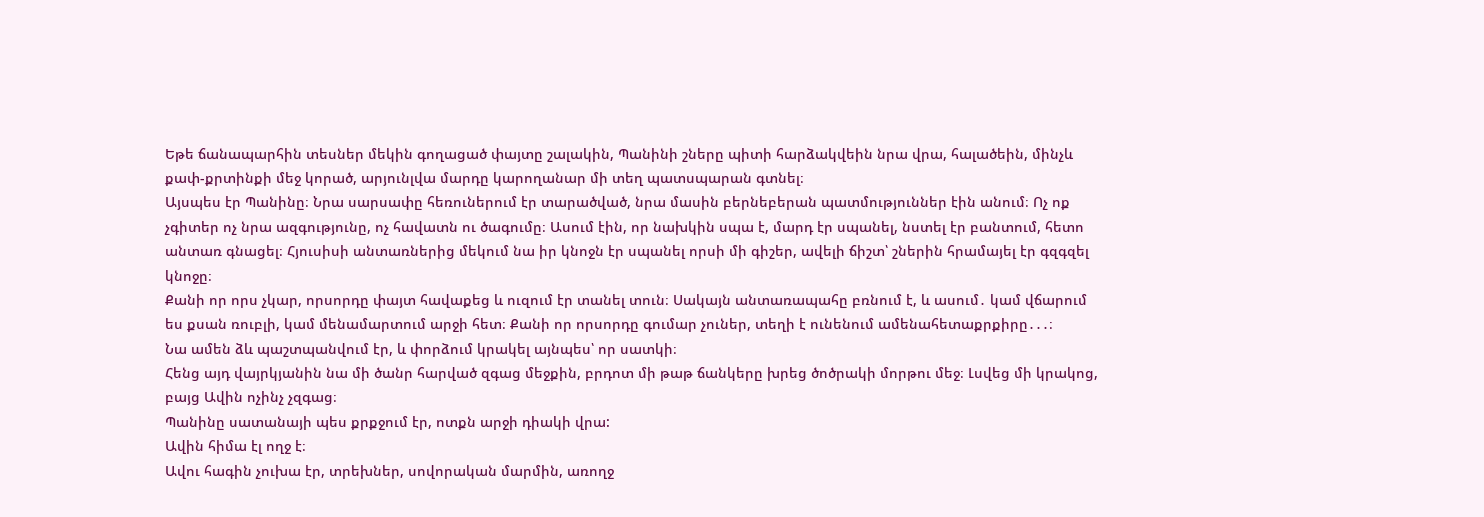Եթե ճանապարհին տեսներ մեկին գողացած փայտը շալակին, Պանինի շները պիտի հարձակվեին նրա վրա, հալածեին, մինչև քափ-քրտինքի մեջ կորած, արյունլվա մարդը կարողանար մի տեղ պատսպարան գտնել։
Այսպես էր Պանինը։ Նրա սարսափը հեռուներում էր տարածված, նրա մասին բերնեբերան պատմություններ էին անում։ Ոչ ոք չգիտեր ոչ նրա ազգությունը, ոչ հավատն ու ծագումը։ Ասում էին, որ նախկին սպա է, մարդ էր սպանել, նստել էր բանտում, հետո անտառ գնացել։ Հյուսիսի անտառներից մեկում նա իր կնոջն էր սպանել որսի մի գիշեր, ավելի ճիշտ՝ շներին հրամայել էր գզգզել կնոջը։
Քանի որ որս չկար, որսորդը փայտ հավաքեց և ուզում էր տանել տուն։ Սակայն անտառապահը բռնում է, և ասում․ կամ վճարում ես քսան ռուբլի, կամ մենամարտում արջի հետ։ Քանի որ որսորդը գումար չուներ, տեղի է ունենում ամենահետաքրքիրը․․․։
Նա ամեն ձև պաշտպանվում էր, և փորձում կրակել այնպես՝ որ սատկի։
Հենց այդ վայրկյանին նա մի ծանր հարված զգաց մեջքին, բրդոտ մի թաթ ճանկերը խրեց ծոծրակի մորթու մեջ։ Լսվեց մի կրակոց, բայց Ավին ոչինչ չզգաց։
Պանինը սատանայի պես քրքջում էր, ոտքն արջի դիակի վրա:
Ավին հիմա էլ ողջ է։
Ավու հագին չուխա էր, տրեխներ, սովորական մարմին, առողջ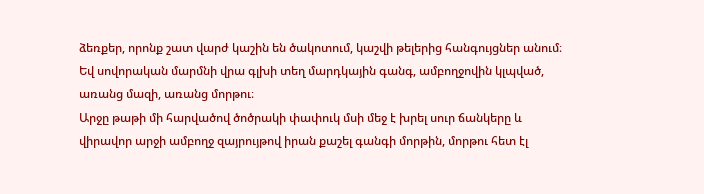ձեռքեր, որոնք շատ վարժ կաշին են ծակոտում, կաշվի թելերից հանգույցներ անում։ Եվ սովորական մարմնի վրա գլխի տեղ մարդկային գանգ, ամբողջովին կլպված, առանց մազի, առանց մորթու։
Արջը թաթի մի հարվածով ծոծրակի փափուկ մսի մեջ է խրել սուր ճանկերը և վիրավոր արջի ամբողջ զայրույթով իրան քաշել գանգի մորթին, մորթու հետ էլ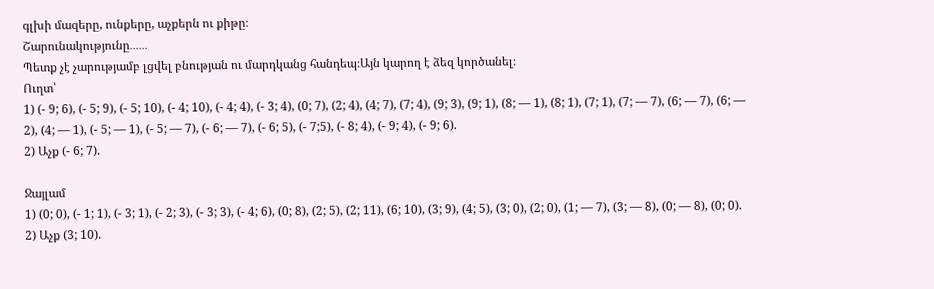գլխի մազերը, ունքերը, աչքերն ու քիթը։
Շարունակությունը․․․․․․
Պետք չէ չարությամբ լցվել բնության ու մարդկանց հանդեպ։Այն կարող է ձեզ կործանել։
Ուղտ՝
1) (- 9; 6), (- 5; 9), (- 5; 10), (- 4; 10), (- 4; 4), (- 3; 4), (0; 7), (2; 4), (4; 7), (7; 4), (9; 3), (9; 1), (8; — 1), (8; 1), (7; 1), (7; — 7), (6; — 7), (6; — 2), (4; — 1), (- 5; — 1), (- 5; — 7), (- 6; — 7), (- 6; 5), (- 7;5), (- 8; 4), (- 9; 4), (- 9; 6).
2) Աչք (- 6; 7).

Ջայլամ
1) (0; 0), (- 1; 1), (- 3; 1), (- 2; 3), (- 3; 3), (- 4; 6), (0; 8), (2; 5), (2; 11), (6; 10), (3; 9), (4; 5), (3; 0), (2; 0), (1; — 7), (3; — 8), (0; — 8), (0; 0).
2) Աչք (3; 10).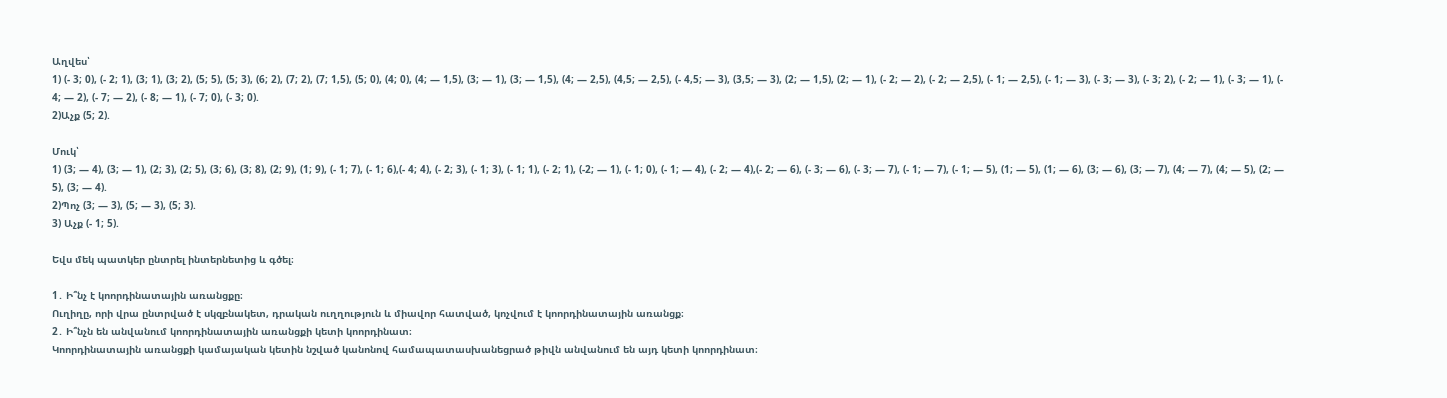Աղվես՝
1) (- 3; 0), (- 2; 1), (3; 1), (3; 2), (5; 5), (5; 3), (6; 2), (7; 2), (7; 1,5), (5; 0), (4; 0), (4; — 1,5), (3; — 1), (3; — 1,5), (4; — 2,5), (4,5; — 2,5), (- 4,5; — 3), (3,5; — 3), (2; — 1,5), (2; — 1), (- 2; — 2), (- 2; — 2,5), (- 1; — 2,5), (- 1; — 3), (- 3; — 3), (- 3; 2), (- 2; — 1), (- 3; — 1), (- 4; — 2), (- 7; — 2), (- 8; — 1), (- 7; 0), (- 3; 0).
2)Աչք (5; 2).

Մուկ՝
1) (3; — 4), (3; — 1), (2; 3), (2; 5), (3; 6), (3; 8), (2; 9), (1; 9), (- 1; 7), (- 1; 6),(- 4; 4), (- 2; 3), (- 1; 3), (- 1; 1), (- 2; 1), (-2; — 1), (- 1; 0), (- 1; — 4), (- 2; — 4),(- 2; — 6), (- 3; — 6), (- 3; — 7), (- 1; — 7), (- 1; — 5), (1; — 5), (1; — 6), (3; — 6), (3; — 7), (4; — 7), (4; — 5), (2; — 5), (3; — 4).
2)Պոչ (3; — 3), (5; — 3), (5; 3).
3) Աչք (- 1; 5).

Եվս մեկ պատկեր ընտրել ինտերնետից և գծել։

1․ Ի՞նչ է կոորդինատային առանցքը։
Ուղիղը, որի վրա ընտրված է սկզբնակետ, դրական ուղղություն և միավոր հատված, կոչվում է կոորդինատային առանցք։
2․ Ի՞նչն են անվանում կոորդինատային առանցքի կետի կոորդինատ։
Կոորդինատային առանցքի կամայական կետին նշված կանոնով համապատասխանեցրած թիվն անվանում են այդ կետի կոորդինատ։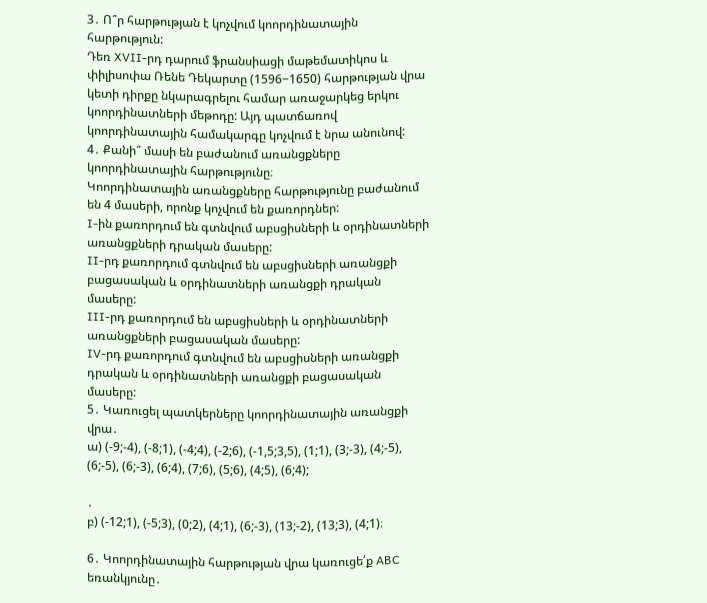3․ Ո՞ր հարթության է կոչվում կոորդինատային հարթություն:
Դեռ XVII-րդ դարում ֆրանսիացի մաթեմատիկոս և փիլիսոփա Ռենե Դեկարտը (1596−1650) հարթության վրա կետի դիրքը նկարագրելու համար առաջարկեց երկու կոորդինատների մեթոդը: Այդ պատճառով կոորդինատային համակարգը կոչվում է նրա անունով:
4․ Քանի՞ մասի են բաժանում առանցքները կոորդինատային հարթությունը։
Կոորդինատային առանցքները հարթությունը բաժանում են 4 մասերի, որոնք կոչվում են քառորդներ:
I-ին քառորդում են գտնվում աբսցիսների և օրդինատների առանցքների դրական մասերը:
II-րդ քառորդում գտնվում են աբսցիսների առանցքի բացասական և օրդինատների առանցքի դրական մասերը:
III-րդ քառորդում են աբսցիսների և օրդինատների առանցքների բացասական մասերը:
IV-րդ քառորդում գտնվում են աբսցիսների առանցքի դրական և օրդինատների առանցքի բացասական մասերը:
5․ Կառուցել պատկերները կոորդինատային առանցքի վրա․
ա) (-9;-4), (-8;1), (-4;4), (-2;6), (-1,5;3,5), (1;1), (3;-3), (4;-5), (6;-5), (6;-3), (6;4), (7;6), (5;6), (4;5), (6;4);

․
բ) (-12;1), (-5;3), (0;2), (4;1), (6;-3), (13;-2), (13;3), (4;1)։

6․ Կոորդինատային հարթության վրա կառուցե՛ք ABC եռանկյունը․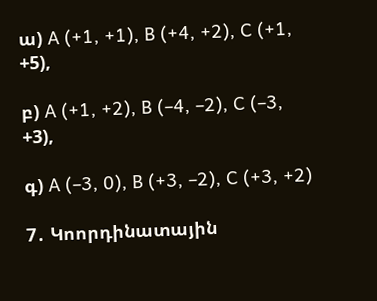ա) A (+1, +1), B (+4, +2), C (+1, +5),

բ) A (+1, +2), B (–4, –2), C (–3, +3),

գ) A (–3, 0), B (+3, –2), C (+3, +2)

7․ Կոորդինատային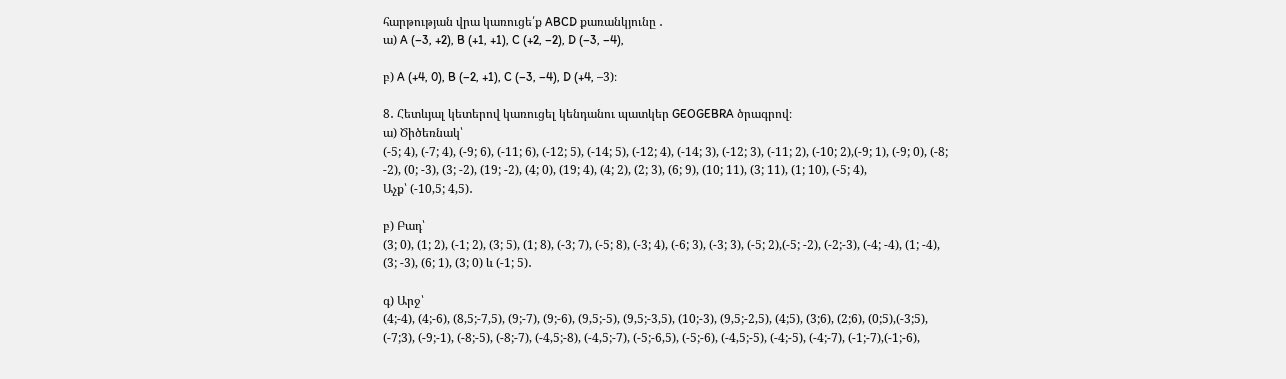հարթության վրա կառուցե՛ք ABCD քառանկյունը ․
ա) A (–3, +2), B (+1, +1), C (+2, –2), D (–3, –4),

բ) A (+4, 0), B (–2, +1), C (–3, –4), D (+4, –3)։

8․ Հետևյալ կետերով կառուցել կենդանու պատկեր GEOGEBRA ծրագրով։
ա) Ծիծեռնակ՝
(-5; 4), (-7; 4), (-9; 6), (-11; 6), (-12; 5), (-14; 5), (-12; 4), (-14; 3), (-12; 3), (-11; 2), (-10; 2),(-9; 1), (-9; 0), (-8; -2), (0; -3), (3; -2), (19; -2), (4; 0), (19; 4), (4; 2), (2; 3), (6; 9), (10; 11), (3; 11), (1; 10), (-5; 4),
Աչք՝ (-10,5; 4,5)․

բ) Բադ՝
(3; 0), (1; 2), (-1; 2), (3; 5), (1; 8), (-3; 7), (-5; 8), (-3; 4), (-6; 3), (-3; 3), (-5; 2),(-5; -2), (-2;-3), (-4; -4), (1; -4), (3; -3), (6; 1), (3; 0) և (-1; 5)․

գ) Արջ՝
(4;-4), (4;-6), (8,5;-7,5), (9;-7), (9;-6), (9,5;-5), (9,5;-3,5), (10;-3), (9,5;-2,5), (4;5), (3;6), (2;6), (0;5),(-3;5), (-7;3), (-9;-1), (-8;-5), (-8;-7), (-4,5;-8), (-4,5;-7), (-5;-6,5), (-5;-6), (-4,5;-5), (-4;-5), (-4;-7), (-1;-7),(-1;-6),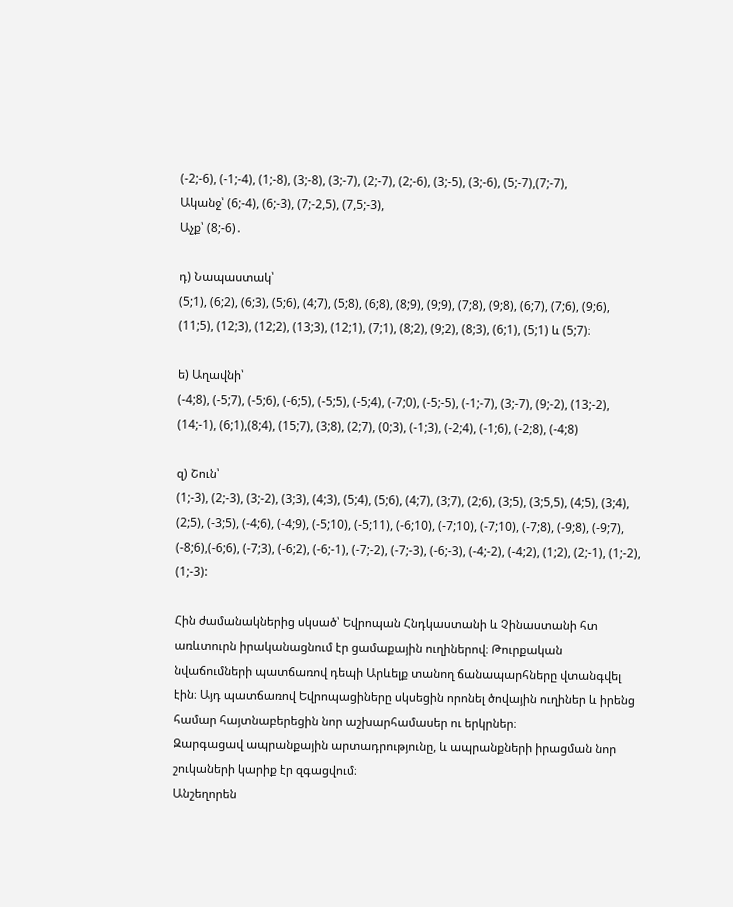(-2;-6), (-1;-4), (1;-8), (3;-8), (3;-7), (2;-7), (2;-6), (3;-5), (3;-6), (5;-7),(7;-7),
Ականջ՝ (6;-4), (6;-3), (7;-2,5), (7,5;-3),
Աչք՝ (8;-6)․

դ) Նապաստակ՝
(5;1), (6;2), (6;3), (5;6), (4;7), (5;8), (6;8), (8;9), (9;9), (7;8), (9;8), (6;7), (7;6), (9;6), (11;5), (12;3), (12;2), (13;3), (12;1), (7;1), (8;2), (9;2), (8;3), (6;1), (5;1) և (5;7)։

ե) Աղավնի՝
(-4;8), (-5;7), (-5;6), (-6;5), (-5;5), (-5;4), (-7;0), (-5;-5), (-1;-7), (3;-7), (9;-2), (13;-2), (14;-1), (6;1),(8;4), (15;7), (3;8), (2;7), (0;3), (-1;3), (-2;4), (-1;6), (-2;8), (-4;8)

զ) Շուն՝
(1;-3), (2;-3), (3;-2), (3;3), (4;3), (5;4), (5;6), (4;7), (3;7), (2;6), (3;5), (3;5,5), (4;5), (3;4), (2;5), (-3;5), (-4;6), (-4;9), (-5;10), (-5;11), (-6;10), (-7;10), (-7;10), (-7;8), (-9;8), (-9;7), (-8;6),(-6;6), (-7;3), (-6;2), (-6;-1), (-7;-2), (-7;-3), (-6;-3), (-4;-2), (-4;2), (1;2), (2;-1), (1;-2), (1;-3):

Հին ժամանակներից սկսած՝ Եվրոպան Հնդկաստանի և Չինաստանի հտ առևտուրն իրականացնում էր ցամաքային ուղիներով։ Թուրքական նվաճումների պատճառով դեպի Արևելք տանող ճանապարհները վտանգվել էին։ Այդ պատճառով Եվրոպացիները սկսեցին որոնել ծովային ուղիներ և իրենց համար հայտնաբերեցին նոր աշխարհամասեր ու երկրներ։
Զարգացավ ապրանքային արտադրությունը, և ապրանքների իրացման նոր շուկաների կարիք էր զգացվում։
Անշեղորեն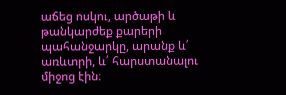աճեց ոսկու, արծաթի և թանկարժեք քարերի պահանջարկը, արանք և՛ առևտրի, և՛ հարստանալու միջոց էին։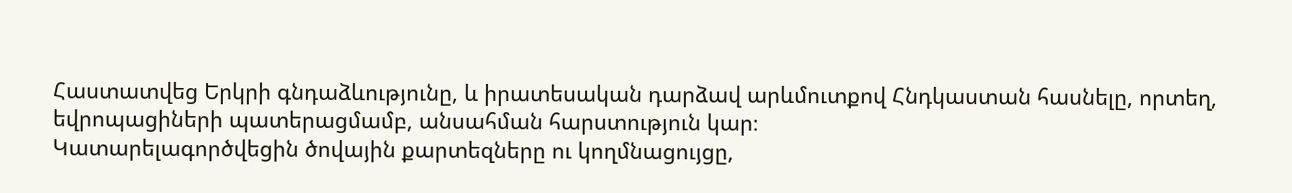Հաստատվեց Երկրի գնդաձևությունը, և իրատեսական դարձավ արևմուտքով Հնդկաստան հասնելը, որտեղ, եվրոպացիների պատերացմամբ, անսահման հարստություն կար։
Կատարելագործվեցին ծովային քարտեզները ու կողմնացույցը,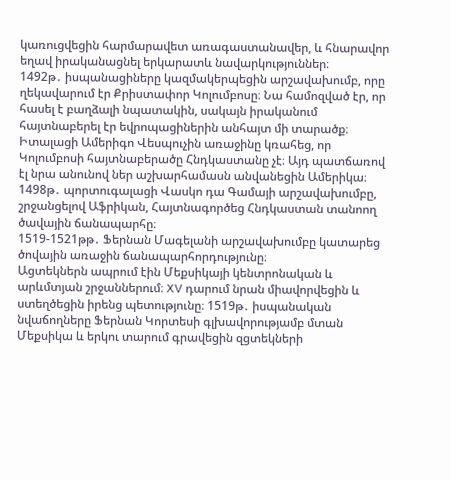կառուցվեցին հարմարավետ առագաստանավեր, և հնարավոր եղավ իրականացնել երկարատև նավարկություններ։
1492թ․ իսպանացիները կազմակերպեցին արշավախումբ, որը ղեկավարում էր Քրիստափոր Կոլումբոսը։ Նա համոզված էր, որ հասել է բաղձալի նպատակին, սակայն իրականում հայտնաբերել էր եվրոպացիներին անհայտ մի տարածք։ Իտալացի Ամերիգո Վեսպուչին առաջինը կռահեց, որ Կոլումբոսի հայտնաբերածը Հնդկաստանը չէ։ Այդ պատճառով էլ նրա անունով ներ աշխարհամասն անվանեցին Ամերիկա։
1498թ․ պորտուգալացի Վասկո դա Գամայի արշավախումբը, շրջանցելով Աֆրիկան, Հայտնագործեց Հնդկաստան տանոող ծավային ճանապարհը։
1519-1521թթ․ Ֆերնան Մագելանի արշավախումբը կատարեց ծովային առաջին ճանապարհորդությունը։
Ացտեկներն ապրում էին Մեքսիկայի կենտրոնական և արևմտյան շրջաններում։ XV դարում նրան միավորվեցին և ստեղծեցին իրենց պետությունը։ 1519թ․ իսպանական նվաճողները Ֆերնան Կորտեսի գլխավորությամբ մտան Մեքսիկա և երկու տարում գրավեցին զցտեկների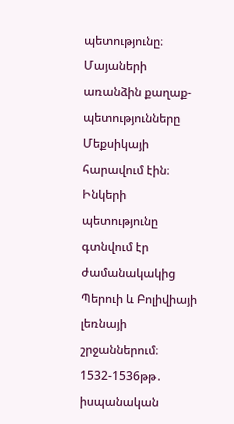պետությունը։
Մայաների առանձին քաղաք-պետությունները Մեքսիկայի հարավում էին։
Ինկերի պետությունը գտնվում էր ժամանակակից Պերուի և Բոլիվիայի լեռնայի շրջաններում։
1532-1536թթ․ իսպանական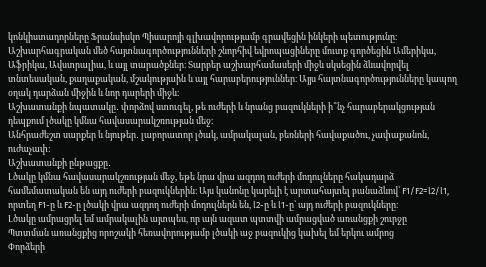կոնկիստադորները Ֆրանսիսկո Պիսարոյի գլխավորությամբ գրավեցին ինկերի պետությունը։
Աշխարհագրական մեծ հայտնագործությունների շնորհիվ եվրոպացիները մուտք գործեցին Ամերիկա, Աֆրիկա, Ավստրալիա, և այլ տարածքներ։ Տարբեր աշխարհամասերի միջև սկսեցին ձևավորվել տնտեսական, քաղաքական, մշակությաին և այլ հարաբերություններ։ Այյս հայտնագործությունները կապող օղակ դարձան միջին և նոր դարերի միջև։
Աշխատանքի նպատակը․ փորձով ստուգել, թե ուժերի և նրանց բազուկների ի՞նչ հարաբերակցության դեպքում լծակը կմնա հավասարակշռության մեջ։
Անհրաժեշտ սարքեր և նյութեր․ լաբորատոր լծակ, ամրակալան, բեռների հավաքածու, չափաքանոն, ուժաչափ։
Աշխատանքի ընթացքը․
Լծակը կմնա հավասարակշռության մեջ, եթե նրա վրա ազդող ուժերի մոդուլները հակադարձ համեմատական են այդ ուժերի բազուկներին։ Այս կանոնը կարելի է արտահայտել բանաձևով՝ F1/F2=l2/l1, որտեղ F1-ը և F2-ը լծակի վրա ազդող ուժերի մոդուլներն են, l2-ը և l1-ը՝ այդ ուժերի բազուկները։
Լծակը ամրացրել եմ ամրակալին այտպես, որ այն ազատ պտտվի ամրացված առանցքի շուրջը
Պտտման առանցքից որոշակի հեռավորությամբ լծակի աջ բազուկից կախել եմ երկու ամրոց
Փորձերի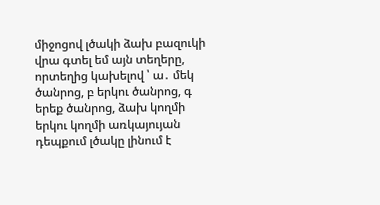միջոցով լծակի ձախ բազուկի վրա գտել եմ այն տեղերը, որտեղից կախելով ՝ ա․ մեկ ծանրոց, բ երկու ծանրոց, գ երեք ծանրոց, ձախ կողմի երկու կողմի առկայույան դեպքում լծակը լինում է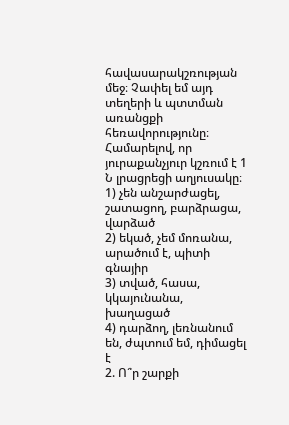հավասարակշռության մեջ։ Չափել եմ այդ տեղերի և պտտման առանցքի հեռավորությունը։
Համարելով, որ յուրաքանչյուր կշռում է 1 Ն լրացրեցի աղյուսակը։
1) չեն անշարժացել, շատացող, բարձրացա, վարձած
2) եկած, չեմ մոռանա, արածում է, պիտի գնայիր
3) տված, հասա, կկայունանա, խաղացած
4) դարձող, լեռնանում են, ժպտում եմ, դիմացել է
2. Ո՞ր շարքի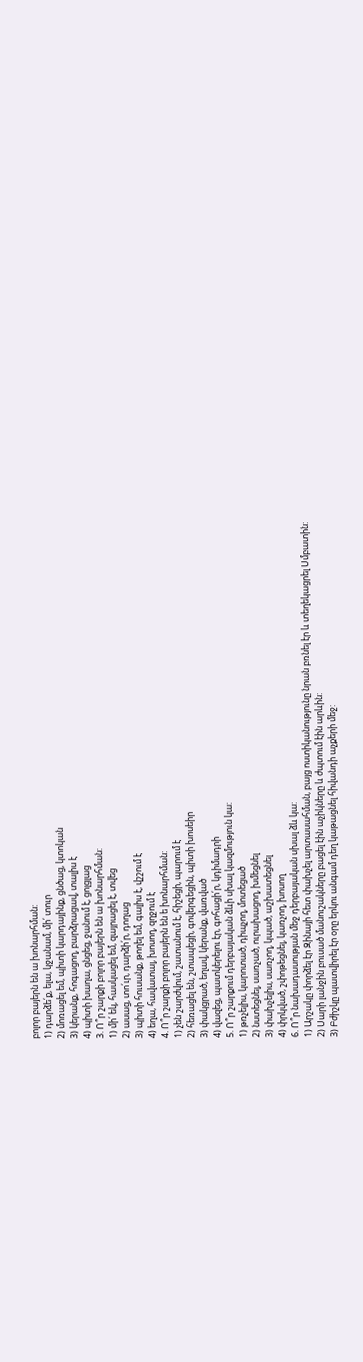բոլոր բայերն են ա խոնարհման:
1) դարձե՛ք, ելա, կջանամ, մի՛ տուր
2) մոռացել եմ, պիտի կարդայինք, ցնծաց, կտոկան
3) կերանք, հոգացող, բարձրացավ, տալիս է
4) պիտի խաղա, ցնցեց, ջանում է, ցոլցլաց
3. Ո՞ր շարքի բոլոր բայերն են ա խոնարհման:
1) մի՛ եկ, հասկացել եմ, զայրացել է, տվեց
2) ասաց, տո՛ւր, դարձի՛ր, դողաց
3) պիտի հուսանք, թողել եմ, գալիս է, վշշում է
4) եղա, հավատալ, խոսող, զղջում է
4. Ո՞ր շարքի բոլոր բայերն են ե խոնարհման:
1) չեն շարժվում, շատանում է, հիշեցի, պարում է
2) հեռացել են, շտապեցի, գովերգեցին, պիտի խոսեիր
3) փակցրած, եղավ, կերանք, վառված
4) վազեց, պատկերելու էր, գոհացի՛ր, կդիմադրի
5. Ո՞ր շարքում դերբայական ձևի սխալ կազմություն կա:
1) թռչելիս, կարոտած, դիպչող, մոտեցած
2) նստեցնել, սառչած, ուրախացող, խմեցնել
3) փախչելիս, սառչող, կպած, աշխատեցնել
4) փրկված, շփոթեցնել, կառչող, խոսող
6. Ո՞ր նախադասության մեջ դերբայական սխալ ձև կա:
1) Արշակը փորձել էր Զինայի հետ փախչել արտասահման, բայց ոստիկանությունը նրան բռնել էր և տեղեկացրել Սմբատին:
2) Սարի լանջին բուսած մանուշակները բացել էին աչիկները և ժպտում էին արևին:
3) Բժիշկը պատվիրել էր օրը երկու անգամ դեղ կաթացնել հիվանդի աչքերի մեջ: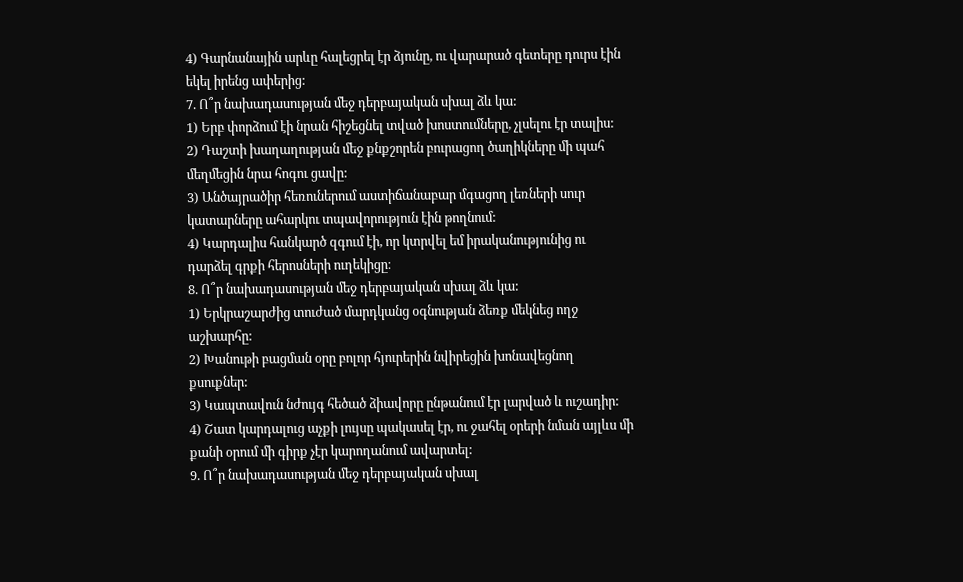4) Գարնանային արևը հալեցրել էր ձյունը, ու վարարած գետերը դուրս էին եկել իրենց ափերից:
7. Ո՞ր նախադասության մեջ դերբայական սխալ ձև կա:
1) Երբ փորձում էի նրան հիշեցնել տված խոստումները, չլսելու էր տալիս:
2) Դաշտի խաղաղության մեջ քնքշորեն բուրացող ծաղիկները մի պահ մեղմեցին նրա հոգու ցավը:
3) Անծայրածիր հեռուներում աստիճանաբար մգացող լեռների սուր կատարները ահարկու տպավորություն էին թողնում:
4) Կարդալիս հանկարծ զգում էի, որ կտրվել եմ իրականությունից ու դարձել գրքի հերոսների ուղեկիցը։
8. Ո՞ր նախադասության մեջ դերբայական սխալ ձև կա:
1) Երկրաշարժից տուժած մարդկանց օգնության ձեռք մեկնեց ողջ աշխարհը:
2) Խանութի բացման օրը բոլոր հյուրերին նվիրեցին խոնավեցնող քսուքներ:
3) Կապտավուն նժույգ հեծած ձիավորը ընթանում էր լարված և ուշադիր:
4) Շատ կարդալուց աչքի լույսը պակասել էր, ու ջահել օրերի նման այլևս մի քանի օրում մի գիրք չէր կարողանում ավարտել:
9. Ո՞ր նախադասության մեջ դերբայական սխալ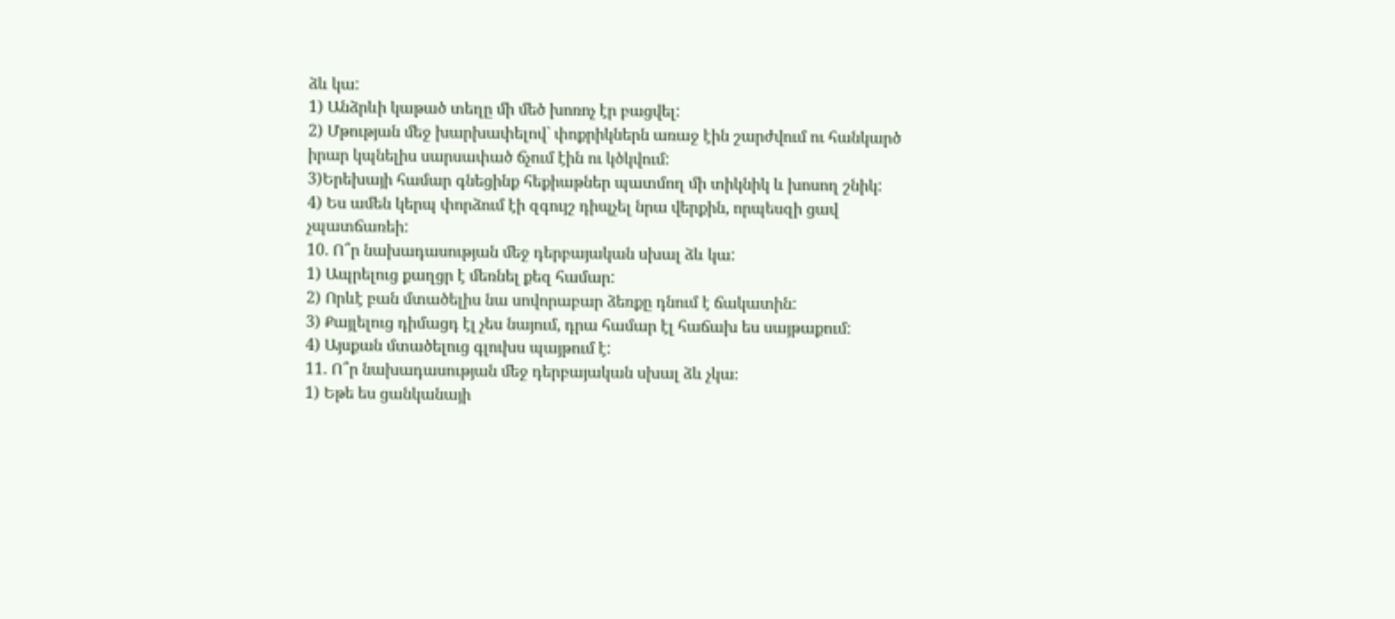ձև կա:
1) Անձրևի կաթած տեղը մի մեծ խոռոչ էր բացվել:
2) Մթության մեջ խարխափելով` փոքրիկներն առաջ էին շարժվում ու հանկարծ իրար կպնելիս սարսափած ճչում էին ու կծկվում:
3)Երեխայի համար գնեցինք հեքիաթներ պատմող մի տիկնիկ և խոսող շնիկ:
4) Ես ամեն կերպ փորձում էի զգույշ դիպչել նրա վերքին, որպեսզի ցավ չպատճառեի:
10. Ո՞ր նախադասության մեջ դերբայական սխալ ձև կա:
1) Ապրելուց քաղցր է մեռնել քեզ համար:
2) Որևէ բան մտածելիս նա սովորաբար ձեռքը դնում է ճակատին:
3) Քայլելուց դիմացդ էլ չես նայում, դրա համար էլ հաճախ ես սայթաքում:
4) Այսքան մտածելուց գլուխս պայթում է:
11. Ո՞ր նախադասության մեջ դերբայական սխալ ձև չկա։
1) Եթե ես ցանկանայի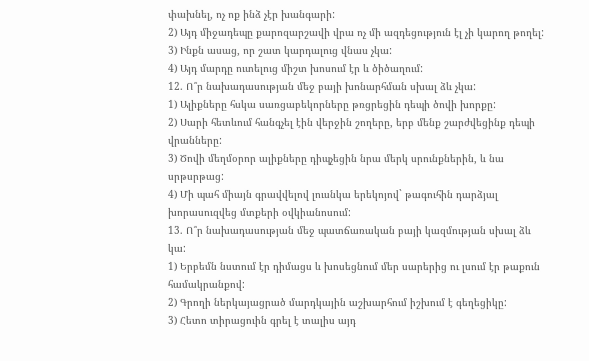փախնել, ոչ ոք ինձ չէր խանգարի:
2) Այդ միջադեպը քարոզարշավի վրա ոչ մի ազդեցություն էլ չի կարող թողել:
3) Ինքն ասաց, որ շատ կարդալուց վնաս չկա:
4) Այդ մարդը ուտելուց միշտ խոսում էր և ծիծաղում:
12. Ո՞ր նախադասության մեջ բայի խոնարհման սխալ ձև չկա:
1) Ալիքները հսկա սառցաբեկորները թռցրեցին դեպի ծովի խորքը:
2) Սարի հետևում հանգչել էին վերջին շողերը, երբ մենք շարժվեցինք դեպի վրանները:
3) Ծովի մեղմօրոր ալիքները դիպչեցին նրա մերկ սրունքներին, և նա սրթսրթաց:
4) Մի պահ միայն գրավվելով լուսնկա երեկոյով` թագուհին դարձյալ խորասուզվեց մտքերի օվկիանոսում:
13. Ո՞ր նախադասության մեջ պատճառական բայի կազմության սխալ ձև կա:
1) Երբեմն նստում էր դիմացս և խոսեցնում մեր սարերից ու լսում էր թաքուն համակրանքով:
2) Գրողի ներկայացրած մարդկային աշխարհում իշխում է գեղեցիկը:
3) Հետո տիրացուին գրել է տալիս այդ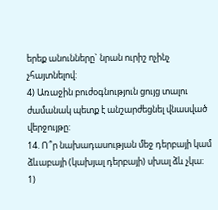երեք անունները` նրան ուրիշ ոչինչ չհայտնելով:
4) Առաջին բուժօգնություն ցույց տալու ժամանակ պետք է անշարժեցնել վնասված վերջույթը:
14. Ո՞ր նախադասության մեջ դերբայի կամ ձևաբայի (կախյալ դերբայի) սխալ ձև չկա։
1)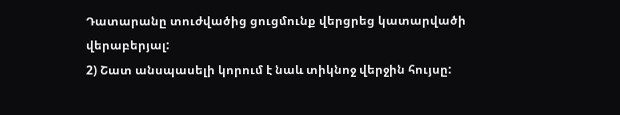Դատարանը տուժվածից ցուցմունք վերցրեց կատարվածի վերաբերյալ:
2) Շատ անսպասելի կորում է նաև տիկնոջ վերջին հույսը: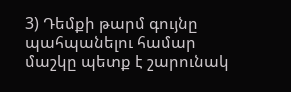3) Դեմքի թարմ գույնը պահպանելու համար մաշկը պետք է շարունակ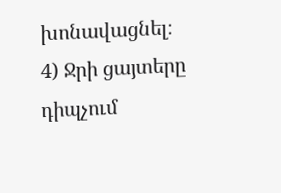խոնավացնել։
4) Ջրի ցայտերը դիպչում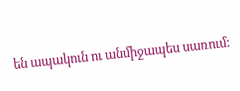են ապակուն ու անմիջապես սառում: